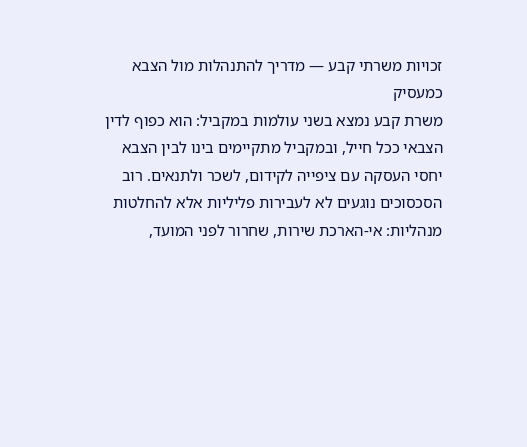זכויות משרתי קבע — מדריך להתנהלות מול הצבא כמעסיק
משרת קבע נמצא בשני עולמות במקביל: הוא כפוף לדין הצבאי ככל חייל, ובמקביל מתקיימים בינו לבין הצבא יחסי העסקה עם ציפייה לקידום, לשכר ולתנאים. רוב הסכסוכים נוגעים לא לעבירות פליליות אלא להחלטות מנהליות: אי-הארכת שירות, שחרור לפני המועד,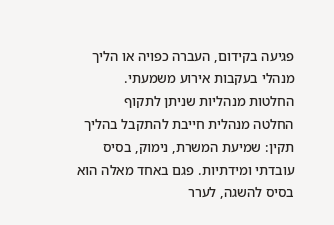פגיעה בקידום, העברה כפויה או הליך מנהלי בעקבות אירוע משמעתי.
החלטות מנהליות שניתן לתקוף
החלטה מנהלית חייבת להתקבל בהליך תקין: שמיעת המשרת, נימוק, בסיס עובדתי ומידתיות. פגם באחד מאלה הוא בסיס להשגה, לערר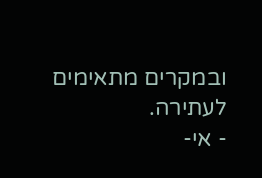ובמקרים מתאימים לעתירה.
- אי-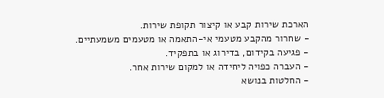הארכת שירות קבע או קיצור תקופת שירות.
- שחרור מהקבע מטעמי אי-התאמה או מטעמים משמעתיים.
- פגיעה בקידום, בדירוג או בתפקיד.
- העברה כפויה ליחידה או למקום שירות אחר.
- החלטות בנושא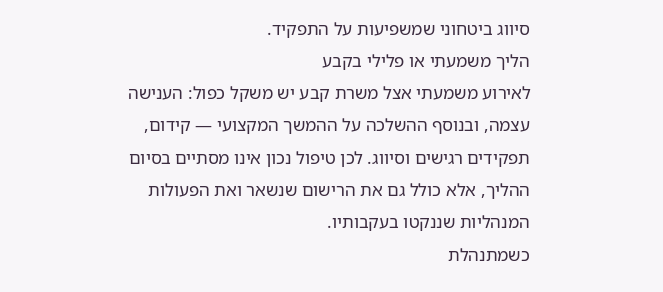סיווג ביטחוני שמשפיעות על התפקיד.
הליך משמעתי או פלילי בקבע
לאירוע משמעתי אצל משרת קבע יש משקל כפול: הענישה עצמה, ובנוסף ההשלכה על ההמשך המקצועי — קידום, תפקידים רגישים וסיווג. לכן טיפול נכון אינו מסתיים בסיום ההליך, אלא כולל גם את הרישום שנשאר ואת הפעולות המנהליות שננקטו בעקבותיו.
כשמתנהלת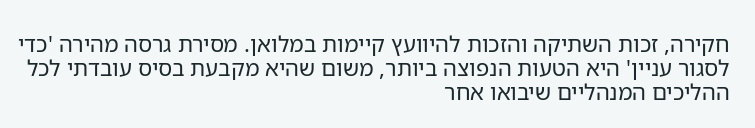חקירה, זכות השתיקה והזכות להיוועץ קיימות במלואן. מסירת גרסה מהירה 'כדי לסגור עניין' היא הטעות הנפוצה ביותר, משום שהיא מקבעת בסיס עובדתי לכל ההליכים המנהליים שיבואו אחר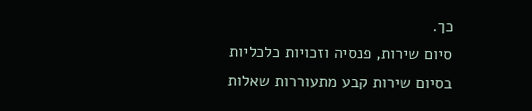כך.
סיום שירות, פנסיה וזכויות כלכליות
בסיום שירות קבע מתעוררות שאלות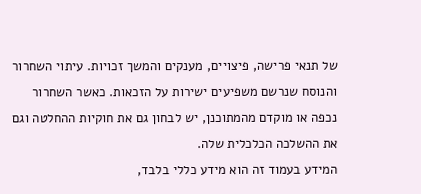של תנאי פרישה, פיצויים, מענקים והמשך זכויות. עיתוי השחרור והנוסח שנרשם משפיעים ישירות על הזכאות. כאשר השחרור נכפה או מוקדם מהמתוכנן, יש לבחון גם את חוקיות ההחלטה וגם את ההשלכה הכלכלית שלה.
המידע בעמוד זה הוא מידע כללי בלבד,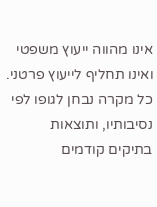אינו מהווה ייעוץ משפטי ואינו תחליף לייעוץ פרטני. כל מקרה נבחן לגופו לפי נסיבותיו, ותוצאות בתיקים קודמים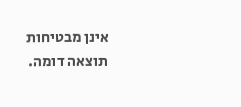אינן מבטיחות תוצאה דומה.